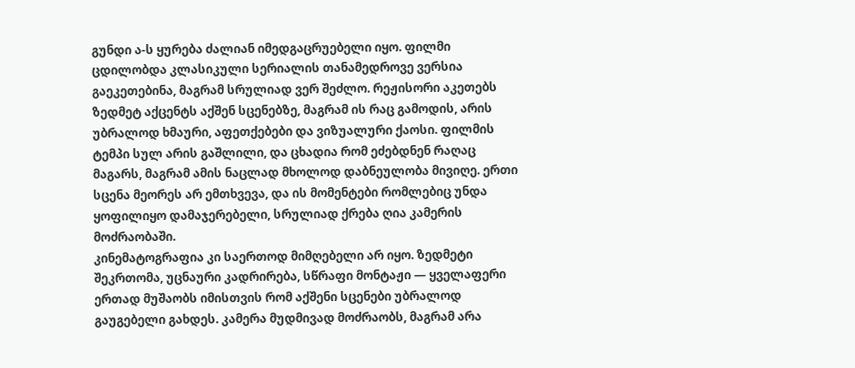გუნდი ა-ს ყურება ძალიან იმედგაცრუებელი იყო. ფილმი ცდილობდა კლასიკული სერიალის თანამედროვე ვერსია გაეკეთებინა, მაგრამ სრულიად ვერ შეძლო. რეჟისორი აკეთებს ზედმეტ აქცენტს აქშენ სცენებზე, მაგრამ ის რაც გამოდის, არის უბრალოდ ხმაური, აფეთქებები და ვიზუალური ქაოსი. ფილმის ტემპი სულ არის გაშლილი, და ცხადია რომ ეძებდნენ რაღაც მაგარს, მაგრამ ამის ნაცლად მხოლოდ დაბნეულობა მივიღე. ერთი სცენა მეორეს არ ემთხვევა, და ის მომენტები რომლებიც უნდა ყოფილიყო დამაჯერებელი, სრულიად ქრება ღია კამერის მოძრაობაში.
კინემატოგრაფია კი საერთოდ მიმღებელი არ იყო. ზედმეტი შეკრთომა, უცნაური კადრირება, სწრაფი მონტაჟი — ყველაფერი ერთად მუშაობს იმისთვის რომ აქშენი სცენები უბრალოდ გაუგებელი გახდეს. კამერა მუდმივად მოძრაობს, მაგრამ არა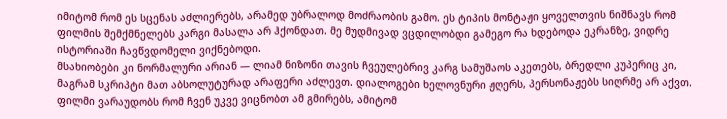იმიტომ რომ ეს სცენას აძლიერებს, არამედ უბრალოდ მოძრაობის გამო. ეს ტიპის მონტაჟი ყოველთვის ნიშნავს რომ ფილმის შემქმნელებს კარგი მასალა არ ჰქონდათ. მე მუდმივად ვცდილობდი გამეგო რა ხდებოდა ეკრანზე, ვიდრე ისტორიაში ჩავწვდომელი ვიქნებოდი.
მსახიობები კი ნორმალური არიან — ლიამ ნიზონი თავის ჩვეულებრივ კარგ სამუშაოს აკეთებს, ბრედლი კუპერიც კი, მაგრამ სკრიპტი მათ აბსოლუტურად არაფერი აძლევთ. დიალოგები ხელოვნური ჟღერს, პერსონაჟებს სიღრმე არ აქვთ. ფილმი ვარაუდობს რომ ჩვენ უკვე ვიცნობთ ამ გმირებს, ამიტომ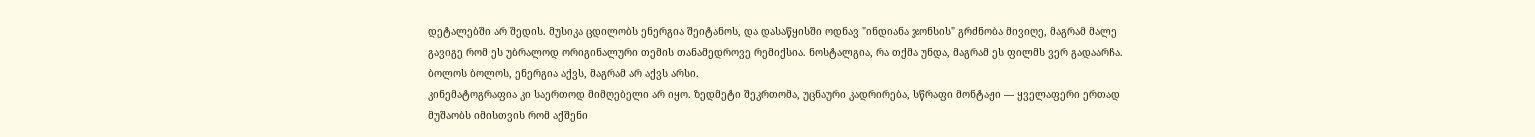დეტალებში არ შედის. მუსიკა ცდილობს ენერგია შეიტანოს, და დასაწყისში ოდნავ "ინდიანა ჯონსის" გრძნობა მივიღე, მაგრამ მალე გავიგე რომ ეს უბრალოდ ორიგინალური თემის თანამედროვე რემიქსია. ნოსტალგია, რა თქმა უნდა, მაგრამ ეს ფილმს ვერ გადაარჩა. ბოლოს ბოლოს, ენერგია აქვს, მაგრამ არ აქვს არსი.
კინემატოგრაფია კი საერთოდ მიმღებელი არ იყო. ზედმეტი შეკრთომა, უცნაური კადრირება, სწრაფი მონტაჟი — ყველაფერი ერთად მუშაობს იმისთვის რომ აქშენი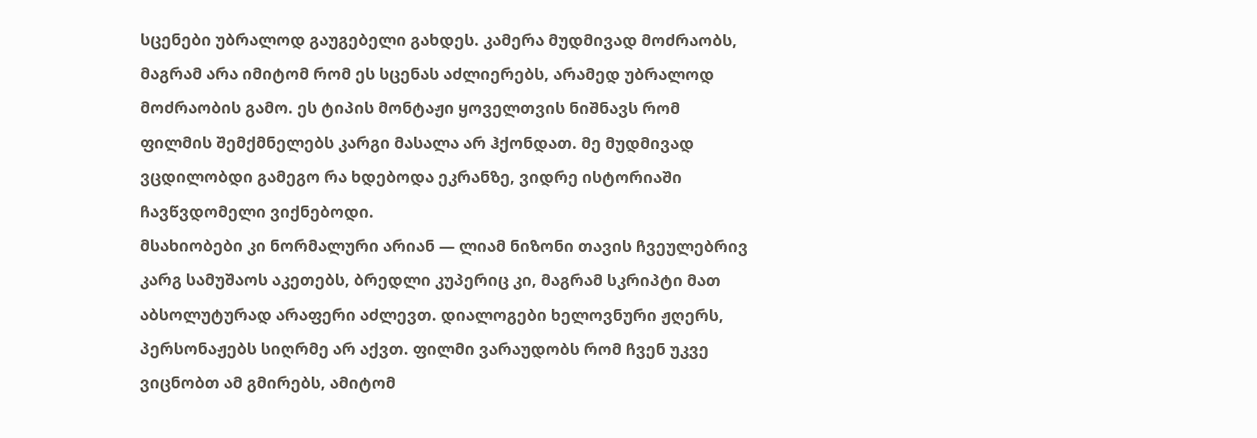სცენები უბრალოდ გაუგებელი გახდეს. კამერა მუდმივად მოძრაობს, მაგრამ არა იმიტომ რომ ეს სცენას აძლიერებს, არამედ უბრალოდ მოძრაობის გამო. ეს ტიპის მონტაჟი ყოველთვის ნიშნავს რომ ფილმის შემქმნელებს კარგი მასალა არ ჰქონდათ. მე მუდმივად ვცდილობდი გამეგო რა ხდებოდა ეკრანზე, ვიდრე ისტორიაში ჩავწვდომელი ვიქნებოდი.
მსახიობები კი ნორმალური არიან — ლიამ ნიზონი თავის ჩვეულებრივ კარგ სამუშაოს აკეთებს, ბრედლი კუპერიც კი, მაგრამ სკრიპტი მათ აბსოლუტურად არაფერი აძლევთ. დიალოგები ხელოვნური ჟღერს, პერსონაჟებს სიღრმე არ აქვთ. ფილმი ვარაუდობს რომ ჩვენ უკვე ვიცნობთ ამ გმირებს, ამიტომ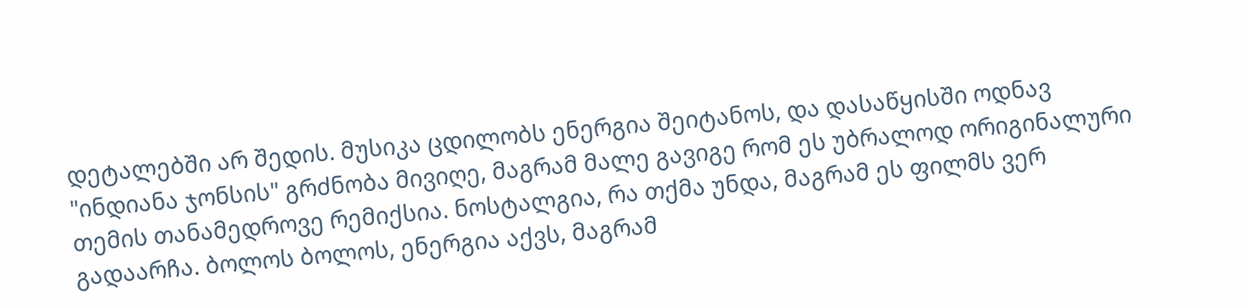დეტალებში არ შედის. მუსიკა ცდილობს ენერგია შეიტანოს, და დასაწყისში ოდნავ "ინდიანა ჯონსის" გრძნობა მივიღე, მაგრამ მალე გავიგე რომ ეს უბრალოდ ორიგინალური თემის თანამედროვე რემიქსია. ნოსტალგია, რა თქმა უნდა, მაგრამ ეს ფილმს ვერ გადაარჩა. ბოლოს ბოლოს, ენერგია აქვს, მაგრამ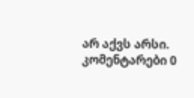არ აქვს არსი.
კომენტარები 0